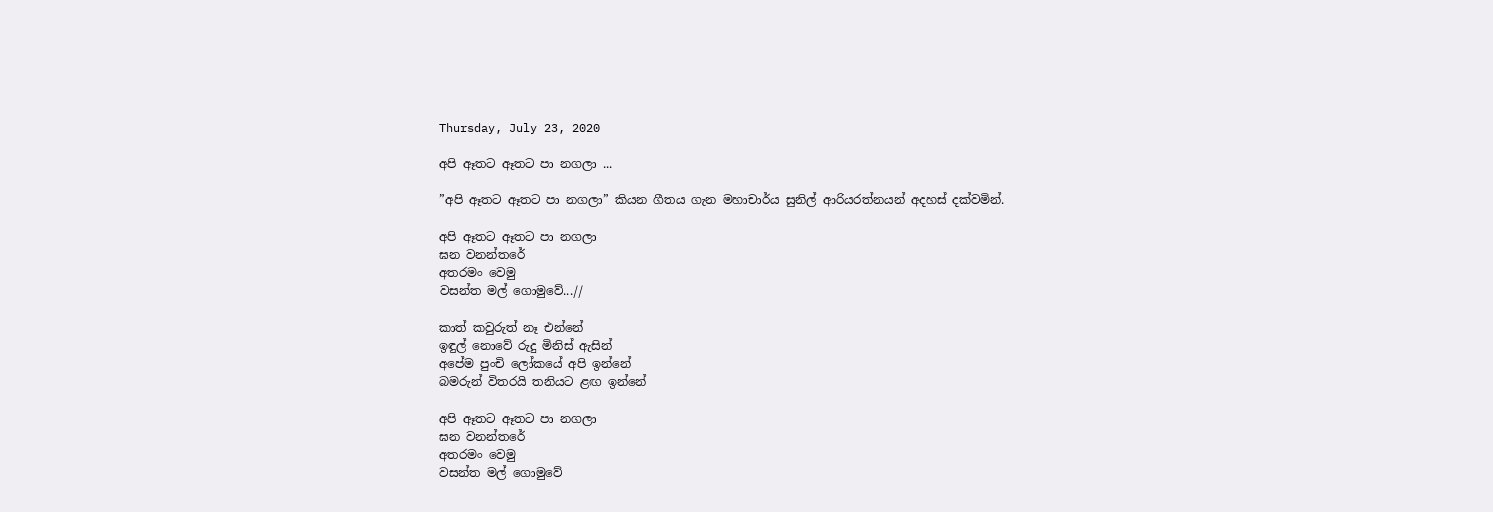Thursday, July 23, 2020

අපි ඈතට ඈතට පා නගලා ...

”අපි ඈතට ඈතට පා නගලා” කියන ගීතය ගැන මහාචාර්ය සුනිල් ආරියරත්නයන් අදහස් දක්වමින්.

අපි ඈතට ඈතට පා නගලා
ඝන වනන්තරේ
අතරමං වෙමු
වසන්ත මල් ගොමුවේ...//

කාත් කවුරුත් නෑ එන්නේ
ඉඳුල් නොවේ රුදු මිනිස් ඇසින්
අපේම පුංචි ලෝකයේ අපි ඉන්නේ
බමරුන් විතරයි තනියට ළඟ ඉන්නේ

අපි ඈතට ඈතට පා නගලා
ඝන වනන්තරේ
අතරමං වෙමු
වසන්ත මල් ගොමුවේ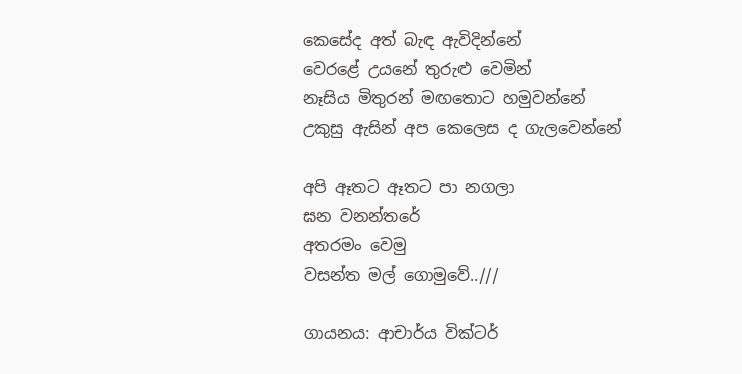කෙසේද අත් බැඳ ඇවිදින්නේ
වෙරළේ උයනේ තුරුළු වෙමින්
නෑසිය මිතුරන් මඟතොට හමුවන්නේ
උකුසු ඇසින් අප කෙලෙස ද ගැලවෙන්නේ

අපි ඈතට ඈතට පා නගලා
ඝන වනන්තරේ
අතරමං වෙමු
වසන්ත මල් ගොමුවේ..///

ගායනය: ආචාර්ය වික්ටර්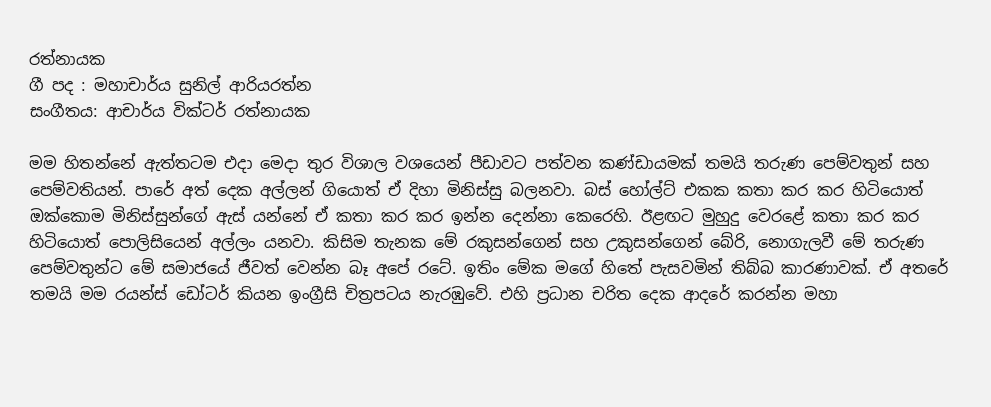රත්නායක
ගී පද : මහාචාර්ය සුනිල් ආරියරත්න
සංගීතය: ආචාර්ය වික්ටර් රත්නායක

මම හිතන්නේ ඇත්තටම එදා මෙදා තුර විශාල වශයෙන් පීඩාවට පත්වන කණ්ඩායමක් තමයි තරුණ පෙම්වතුන් සහ පෙම්වතියන්. පාරේ අත් දෙක අල්ලන් ගියොත් ඒ දිහා මිනිස්සු බලනවා. බස් හෝල්ට් එකක කතා කර කර හිටියොත් ඔක්කොම මිනිස්සුන්ගේ ඇස් යන්නේ ඒ කතා කර කර ඉන්න දෙන්නා කෙරෙහි. ඊළඟට මුහුදු වෙරළේ කතා කර කර හිටියොත් පොලිසියෙන් අල්ලං යනවා. කිසිම තැනක මේ රකුසන්ගෙන් සහ උකුසන්ගෙන් බේරි, නොගැලවී මේ තරුණ පෙම්වතුන්ට මේ සමාජයේ ජීවත් වෙන්න බෑ අපේ රටේ. ඉතිං මේක මගේ හිතේ පැසවමින් තිබ්බ කාරණාවක්. ඒ අතරේ තමයි මම රයන්ස් ඩෝටර් කියන ඉංග්‍රීසි චිත්‍රපටය නැරඹුවේ. එහි ප්‍රධාන චරිත දෙක ආදරේ කරන්න මහා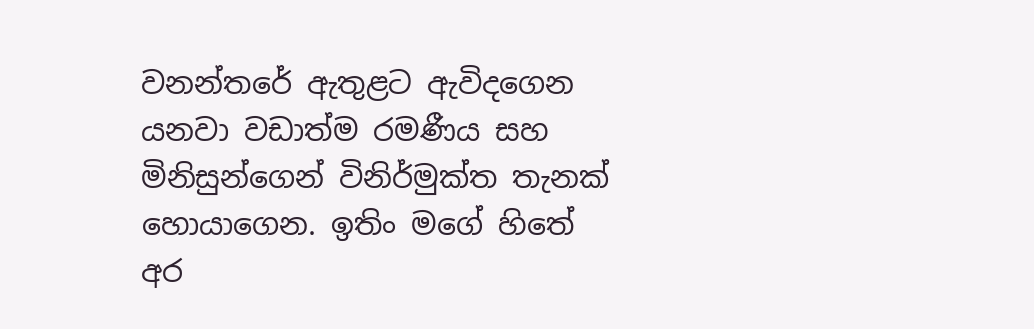වනන්තරේ ඇතුළට ඇවිදගෙන යනවා වඩාත්ම රමණීය සහ මිනිසුන්ගෙන් විනිර්මුක්ත තැනක් හොයාගෙන. ඉතිං මගේ හිතේ අර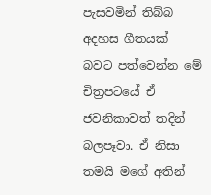පැසවමින් තිබ්බ අදහස ගීතයක් බවට පත්වෙන්න මේ චිත්‍රපටයේ ඒ ජවනිකාවත් තදින් බලපෑවා. ඒ නිසා තමයි මගේ අතින්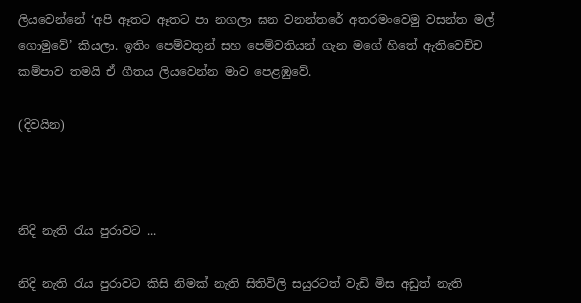ලියවෙන්නේ ‘අපි ඈතට ඈතට පා නගලා ඝන වනන්තරේ අතරමංවෙමු වසන්ත මල් ගොමුවේ’ කියලා. ඉතිං පෙම්වතුන් සහ පෙම්වතියන් ගැන මගේ හිතේ ඇතිවෙච්ච කම්පාව තමයි ඒ ගීතය ලියවෙන්න මාව පෙළඹුවේ.

(දිවයින)



නිදි නැති රැය පුරාවට ...

නිදි නැති රැය පුරාවට කිසි නිමක් නැති සිතිවිලි සයුරටත් වැඩි මිස අඩුත් නැති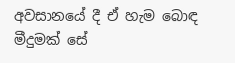අවසානයේ දී ඒ හැම බොඳ මීදුමක් සේ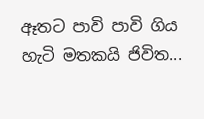ඈතට පාවි පාවි ගිය හැටි මතකයි ජිවිත...